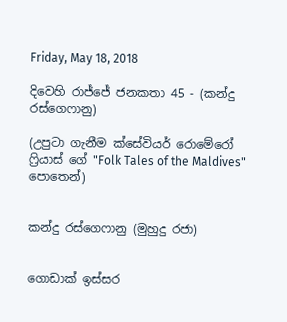Friday, May 18, 2018

දිවෙහි රාජ්ජේ ජනකතා 45 - (කන්දු රස්ගෙෆානු)

(උපුටා ගැනීම ක්සේවියර් රොමේරෝ ෆ්‍රියාස් ගේ "Folk Tales of the Maldives" පොතෙන්)


කන්දු රස්ගෙෆානු (මුහුදු රජා)


ගොඩාක් ඉස්සර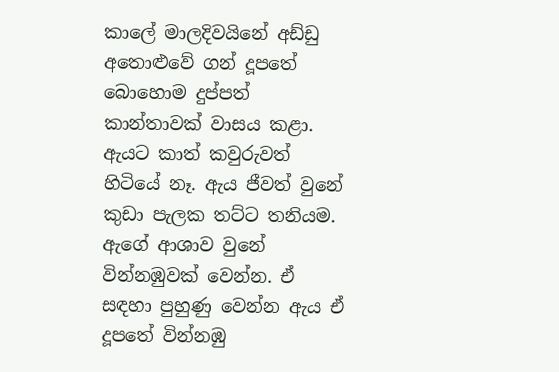කාලේ මාලදිවයිනේ අඩ්ඩු අතොළුවේ ගන් දූපතේ බොහොම දුප්පත් කාන්තාවක් වාසය කළා. ඇයට කාත් කවුරුවත් හිටියේ නෑ. ඇය ජීවත් වුනේ කුඩා පැලක තට්ට තනියම. ඇගේ ආශාව වුනේ වින්නඹුවක් වෙන්න. ඒ සඳහා පුහුණු වෙන්න ඇය ඒ දූපතේ වින්නඹු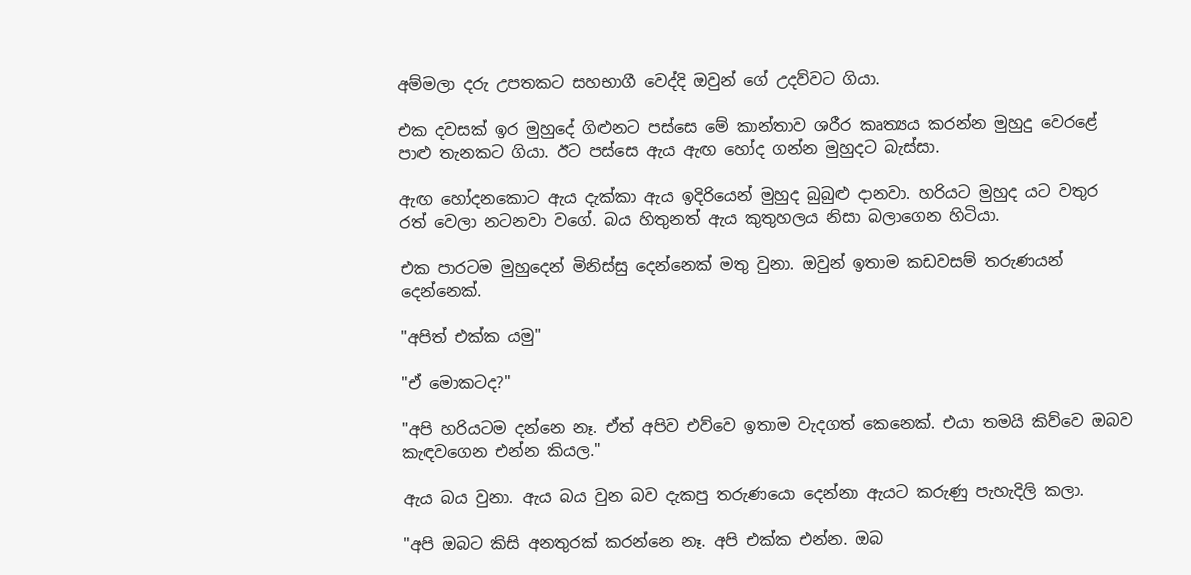අම්මලා දරු උපතකට සහභාගී වෙද්දි ඔවුන් ගේ උදව්වට ගියා.

එක දවසක් ඉර මුහුදේ ගිළුනට පස්සෙ මේ කාන්තාව ශරීර කෘත්‍යය කරන්න මුහුදු වෙරළේ පාළු තැනකට ගියා. ඊට පස්සෙ ඇය ඇඟ හෝද ගන්න මුහුදට බැස්සා.

ඇඟ හෝදනකොට ඇය දැක්කා ඇය ඉදිරියෙන් මුහුද බුබුළු දානවා. හරියට මුහුද යට වතුර රත් වෙලා නටනවා වගේ. බය හිතුනත් ඇය කුතුහලය නිසා බලාගෙන හිටියා.

එක පාරටම මුහුදෙන් මිනිස්සු දෙන්නෙක් මතු වුනා. ඔවුන් ඉතාම කඩවසම් තරුණයන් දෙන්නෙක්.

"අපිත් එක්ක යමු"

"ඒ මොකටද?"

"අපි හරියටම දන්නෙ නෑ. ඒත් අපිව එව්වෙ ඉතාම වැදගත් කෙනෙක්. එයා තමයි කිව්වෙ ඔබව කැඳවගෙන එන්න කියල."

ඇය බය වුනා. ඇය බය වුන බව දැකපු තරුණයො දෙන්නා ඇයට කරුණු පැහැදිලි කලා.

"අපි ඔබට කිසි අනතුරක් කරන්නෙ නෑ. අපි එක්ක එන්න. ඔබ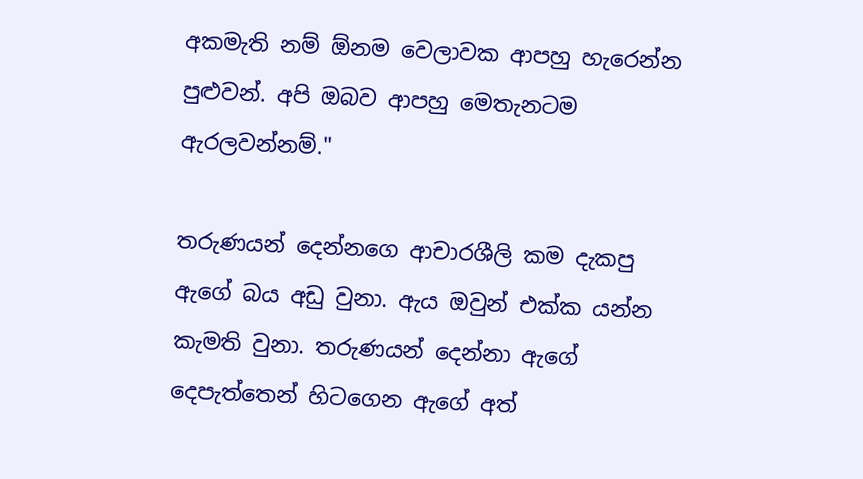අකමැති නම් ඕනම වෙලාවක ආපහු හැරෙන්න පුළුවන්. අපි ඔබව ආපහු මෙතැනටම ඇරලවන්නම්."

තරුණයන් දෙන්නගෙ ආචාරශීලි කම දැකපු ඇගේ බය අඩු වුනා. ඇය ඔවුන් එක්ක යන්න කැමති වුනා. තරුණයන් දෙන්නා ඇගේ දෙපැත්තෙන් හිටගෙන ඇගේ අත්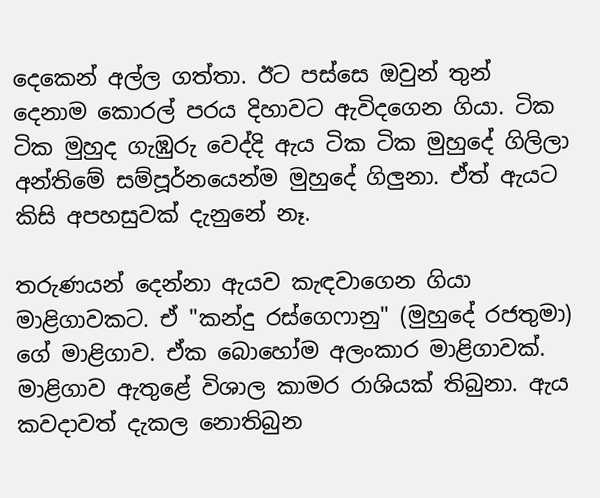දෙකෙන් අල්ල ගත්තා. ඊට පස්සෙ ඔවුන් තුන් දෙනාම කොරල් පරය දිහාවට ඇවිදගෙන ගියා. ටික ටික මුහුද ගැඹුරු වෙද්දි ඇය ටික ටික මුහුදේ ගිලිලා අන්තිමේ සම්පූර්නයෙන්ම මුහුදේ ගිලුනා. ඒත් ඇයට කිසි අපහසුවක් දැනුනේ නෑ.

තරුණයන් දෙන්නා ඇයව කැඳවාගෙන ගියා මාළිගාවකට. ඒ "කන්දු රස්ගෙෆානු" (මුහුදේ රජතුමා) ගේ මාළිගාව. ඒක බොහෝම අලංකාර මාළිගාවක්. මාළිගාව ඇතුළේ විශාල කාමර රාශියක් තිබුනා. ඇය කවදාවත් දැකල නොතිබුන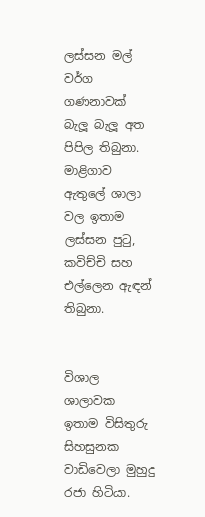ලස්සන මල් වර්ග ගණනාවක් බැලූ බැලූ අත පිපිල තිබුනා. මාළිගාව ඇතුලේ ශාලා වල ඉතාම ලස්සන පුටු, කවිච්චි සහ එල්ලෙන ඇඳන් තිබුනා.


විශාල ශාලාවක ඉතාම විසිතුරු සිහසුනක වාඩිවෙලා මුහුදු රජා හිටියා.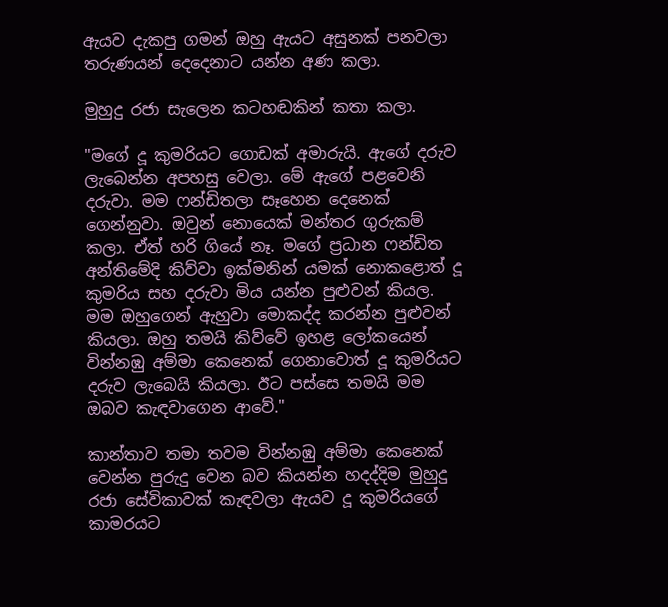ඇයව දැකපු ගමන් ඔහු ඇයට අසුනක් පනවලා තරුණයන් දෙදෙනාට යන්න අණ කලා.

මුහුදු රජා සැලෙන කටහඬකින් කතා කලා.

"මගේ දූ කුමරියට ගොඩක් අමාරුයි. ඇගේ දරුව ලැබෙන්න අපහසු වෙලා. මේ ඇගේ පළවෙනි දරුවා. මම ෆන්ඩිතලා සෑහෙන දෙනෙක් ගෙන්නුවා. ඔවුන් නොයෙක් මන්තර ගුරුකම් කලා. ඒත් හරි ගියේ නෑ. මගේ ප්‍රධාන ෆන්ඩිත අන්තිමේදි කිව්වා ඉක්මනින් යමක් නොකළොත් දූ කුමරිය සහ දරුවා මිය යන්න පුළුවන් කියල. මම ඔහුගෙන් ඇහුවා මොකද්ද කරන්න පුළුවන් කියලා. ඔහු තමයි කිව්වේ ඉහළ ලෝකයෙන් වින්නඹු අම්මා කෙනෙක් ගෙනාවොත් දූ කුමරියට දරුව ලැබෙයි කියලා. ඊට පස්සෙ තමයි මම ඔබව කැඳවාගෙන ආවේ."

කාන්තාව තමා තවම වින්නඹු අම්මා කෙනෙක් වෙන්න පුරුදු වෙන බව කියන්න හදද්දිම මුහුදු රජා සේවිකාවක් කැඳවලා ඇයව දූ කුමරියගේ කාමරයට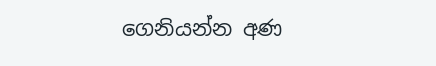ගෙනියන්න අණ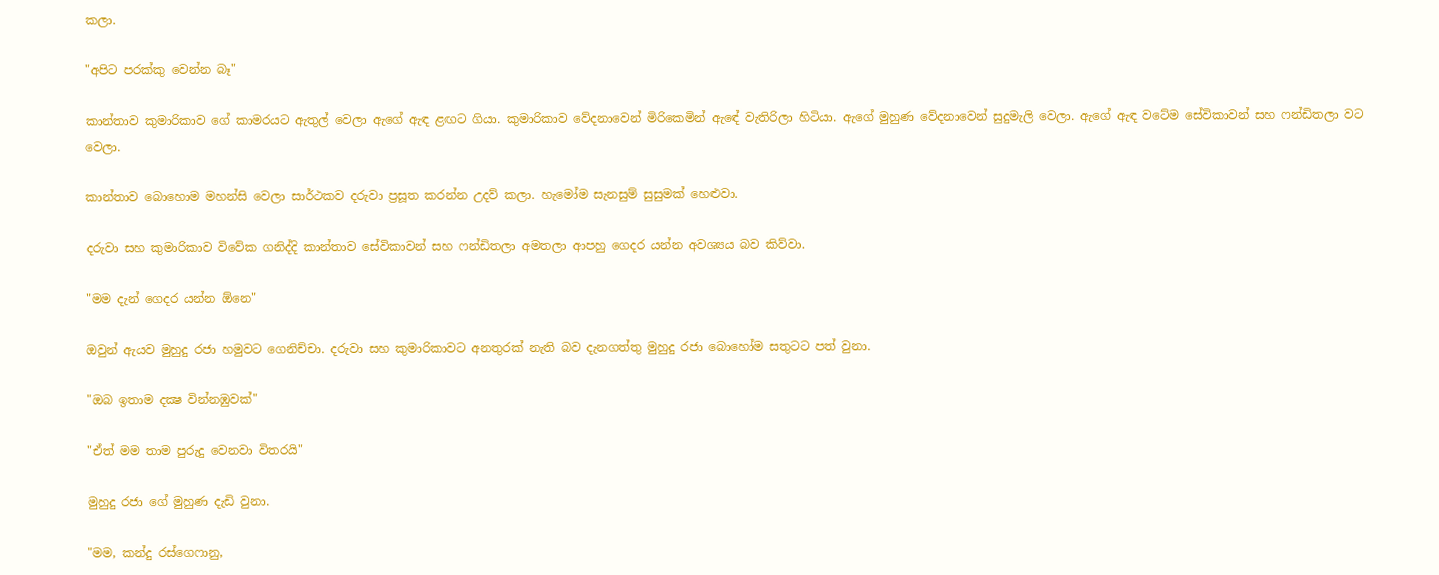කලා.

"අපිට පරක්කු වෙන්න බෑ"

කාන්තාව කුමාරිකාව ගේ කාමරයට ඇතුල් වෙලා ඇගේ ඇඳ ළඟට ගියා. කුමාරිකාව වේදනාවෙන් මිරිකෙමින් ඇඳේ වැතිරිලා හිටියා. ඇගේ මුහුණ වේදනාවෙන් සුදුමැලි වෙලා. ඇගේ ඇඳ වටේම සේවිකාවන් සහ ෆන්ඩිතලා වට වෙලා.

කාන්තාව බොහොම මහන්සි වෙලා සාර්ථකව දරුවා ප්‍රසූත කරන්න උදව් කලා. හැමෝම සැනසුම් සුසුමක් හෙළුවා.

දරුවා සහ කුමාරිකාව විවේක ගනිද්දි කාන්තාව සේවිකාවන් සහ ෆන්ඩිතලා අමතලා ආපහු ගෙදර යන්න අවශ්‍යය බව කිව්වා.

"මම දැන් ගෙදර යන්න ඕනෙ"

ඔවුන් ඇයව මුහුදු රජා හමුවට ගෙනිච්චා. දරුවා සහ කුමාරිකාවට අනතුරක් නැති බව දැනගත්තු මුහුදු රජා බොහෝම සතුටට පත් වුනා.

"ඔබ ඉතාම දක්‍ෂ වින්නඹුවක්"

"ඒත් මම තාම පුරුදු වෙනවා විතරයි"

මුහුදු රජා ගේ මුහුණ දැඩි වුනා.

"මම, කන්දු රස්ගෙෆානු,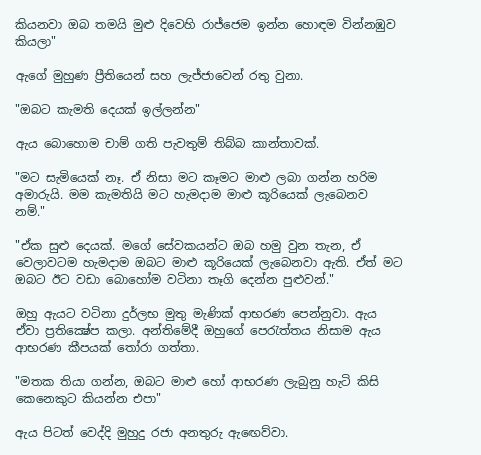කියනවා ඔබ තමයි මුළු දිවෙහි රාජ්ජෙම ඉන්න හොඳම වින්නඹුව කියලා"

ඇගේ මුහුණ ප්‍රීතියෙන් සහ ලැජ්ජාවෙන් රතු වුනා.

"ඔබට කැමති දෙයක් ඉල්ලන්න"

ඇය බොහොම චාම් ගති පැවතුම් තිබ්බ කාන්තාවක්.

"මට සැමියෙක් නෑ. ඒ නිසා මට කෑමට මාළු ලබා ගන්න හරිම අමාරුයි. මම කැමතියි මට හැමදාම මාළු කූරියෙක් ලැබෙනව නම්."

"ඒක සුළු දෙයක්. මගේ සේවකයන්ට ඔබ හමු වුන තැන, ඒ වෙලාවටම හැමදාම ඔබට මාළු කූරියෙක් ලැබෙනවා ඇති. ඒත් මට ඔබට ඊට වඩා බොහෝම වටිනා තෑගි දෙන්න පුළුවන්."

ඔහු ඇයට වටිනා දුර්ලභ මුතු මැණික් ආභරණ පෙන්නුවා. ඇය ඒවා ප්‍රතික්‍ෂේප කලා. අන්තිමේදී ඔහුගේ පෙරැත්තය නිසාම ඇය ආභරණ කීපයක් තෝරා ගත්තා.

"මතක තියා ගන්න, ඔබට මාළු හෝ ආභරණ ලැබුනු හැටි කිසි කෙනෙකුට කියන්න එපා"

ඇය පිටත් වෙද්දි මුහුදු රජා අනතුරු ඇඟෙව්වා.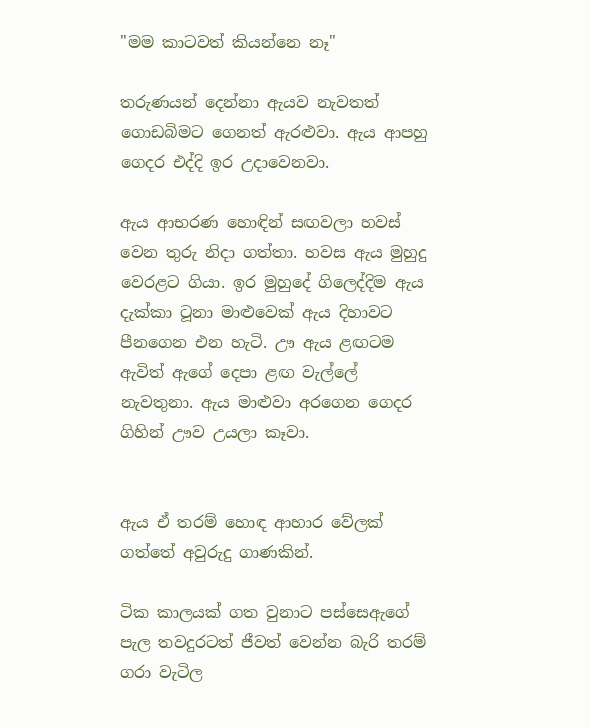"මම කාටවත් කියන්නෙ නෑ"

තරුණයන් දෙන්නා ඇයව නැවතත් ගොඩබිමට ගෙනත් ඇරළුවා. ඇය ආපහු ගෙදර එද්දි ඉර උදාවෙනවා.

ඇය ආභරණ හොඳින් සඟවලා හවස් වෙන තුරු නිදා ගත්තා. හවස ඇය මුහුදු වෙරළට ගියා. ඉර මුහුදේ ගිලෙද්දිම ඇය දැක්කා ටූනා මාළුවෙක් ඇය දිහාවට පීනගෙන එන හැටි. ඌ ඇය ළඟටම ඇවිත් ඇගේ දෙපා ළඟ වැල්ලේ නැවතුනා. ඇය මාළුවා අරගෙන ගෙදර ගිහින් ඌව උයලා කෑවා.


ඇය ඒ තරම් හොඳ ආහාර වේලක් ගත්තේ අවුරුදු ගාණකින්.

ටික කාලයක් ගත වුනාට පස්සෙඇගේ පැල තවදුරටත් ජීවත් වෙන්න බැරි තරම් ගරා වැටිල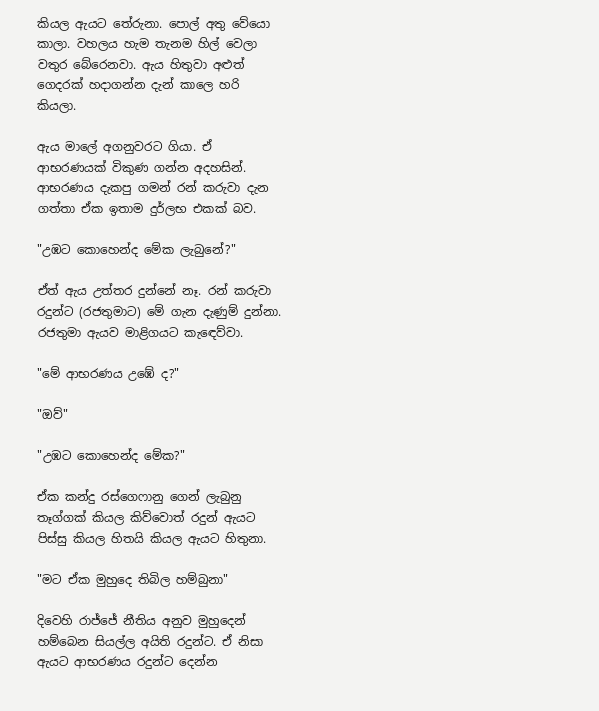කියල ඇයට තේරුනා. පොල් අතු වේයො කාලා. වහලය හැම තැනම හිල් වෙලා වතුර බේරෙනවා. ඇය හිතුවා අළුත් ගෙදරක් හදාගන්න දැන් කාලෙ හරි කියලා.

ඇය මාලේ අගනුවරට ගියා. ඒ ආභරණයක් විකුණ ගන්න අදහසින්. ආභරණය දැකපු ගමන්‍ රන් කරුවා දැන ගත්තා ඒක ඉතාම දුර්ලභ එකක් බව.

"උඹට කොහෙන්ද මේක ලැබුනේ?"

ඒත් ඇය උත්තර දුන්නේ නෑ. රන් කරුවා රදුන්ට (රජතුමාට) මේ ගැන දැණුම් දුන්නා. රජතුමා ඇයව මාළිගයට කැඳෙව්වා.

"මේ ආභරණය උඹේ ද?"

"ඔව්"

"උඹට කොහෙන්ද මේක?"

ඒක කන්දු රස්ගෙෆානු ගෙන් ලැබුනු තෑග්ගක් කියල කිව්වොත් රදුන් ඇයට පිස්සු කියල හිතයි කියල ඇයට හිතුනා.

"මට ඒක මුහුදෙ තිබිල හම්බුනා"

දිවෙහි රාජ්ජේ නීතිය අනුව මුහුදෙන් හම්බෙන සියල්ල අයිති රදුන්ට. ඒ නිසා ඇයට ආභරණය රදුන්ට දෙන්න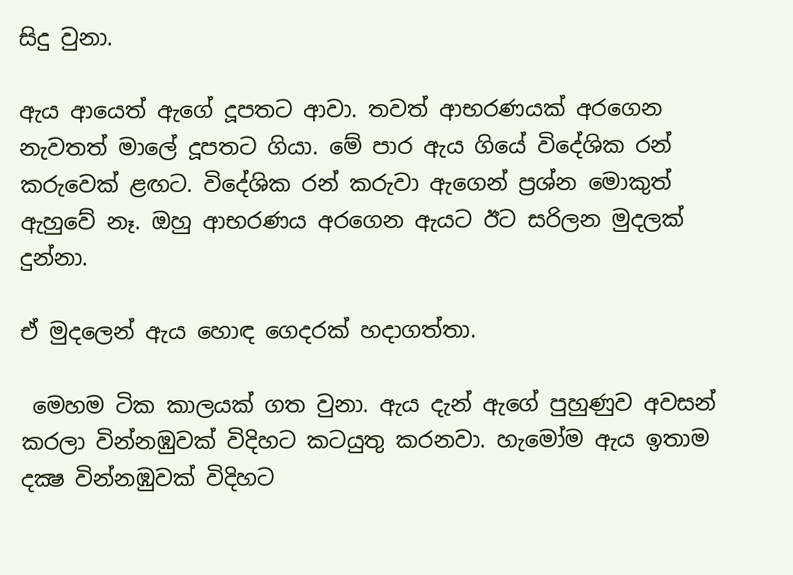සිදු වුනා.

ඇය ආයෙත් ඇගේ දූපතට ආවා. තවත් ආභරණයක් අරගෙන නැවතත් මාලේ දූපතට ගියා. මේ පාර ඇය ගියේ විදේශික රන් කරුවෙක් ළඟට. විදේශික රන් කරුවා ඇගෙන් ප්‍රශ්න මොකුත් ඇහුවේ නෑ. ඔහු ආභරණය අරගෙන ඇයට ඊට සරිලන මුදලක් දුන්නා.

ඒ මුදලෙන් ඇය හොඳ ගෙදරක් හදාගත්තා.

 මෙහම ටික කාලයක් ගත වුනා. ඇය දැන් ඇගේ පුහුණුව අවසන් කරලා වින්නඹුවක් විදිහට කටයුතු කරනවා. හැමෝම ඇය ඉතාම දක්‍ෂ වින්නඹුවක් විදිහට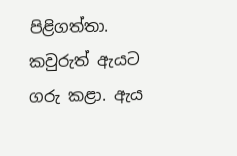පිළිගත්තා. කවුරුත් ඇයට ගරු කළා. ඇය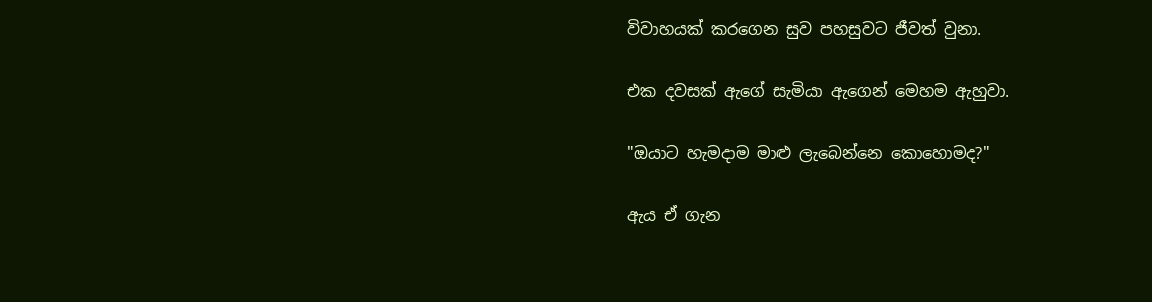විවාහයක් කරගෙන සුව පහසුවට ජීවත් වුනා.

එක දවසක් ඇගේ සැමියා ඇගෙන් මෙහම ඇහුවා.

"ඔයාට හැමදාම මාළු ලැබෙන්නෙ කොහොමද?"

ඇය ඒ ගැන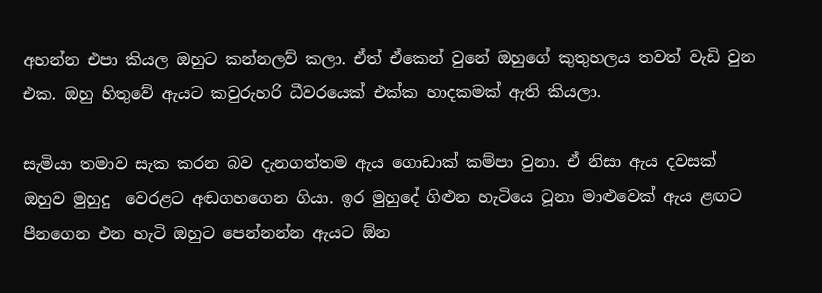අහන්න එපා කියල ඔහුට කන්නලව් කලා. ඒත් ඒකෙන් වුනේ ඔහුගේ කුතුහලය තවත් වැඩි වුන එක. ඔහු හිතුවේ ඇයට කවුරුහරි ධීවරයෙක් එක්ක හාදකමක් ඇති කියලා.

සැමියා තමාව සැක කරන බව දැනගත්තම ඇය ගොඩාක් කම්පා වුනා. ඒ නිසා ඇය දවසක් ඔහුව මුහුදු  වෙරළට අඬගහගෙන ගියා. ඉර මුහුදේ ගිළුන හැටියෙ ටූනා මාළුවෙක් ඇය ළඟට පීනගෙන එන හැටි ඔහුට පෙන්නන්න ඇයට ඕන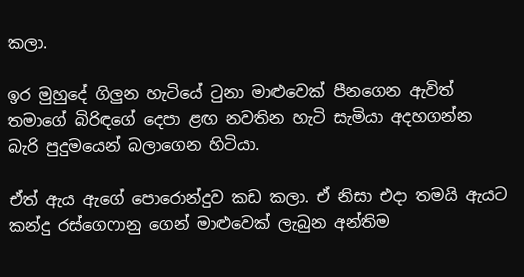කලා.

ඉර මුහුදේ ගිලුන හැටියේ ටුනා මාළුවෙක් පීනගෙන ඇවිත් තමාගේ බිරිඳගේ දෙපා ළඟ නවතින හැටි සැමියා අදහගන්න බැරි පුදුමයෙන් බලාගෙන හිටියා.

ඒත් ඇය ඇගේ පොරොන්දුව කඩ කලා. ඒ නිසා එදා තමයි ඇයට කන්දු රස්ගෙෆානු ගෙන් මාළුවෙක් ලැබුන අන්තිම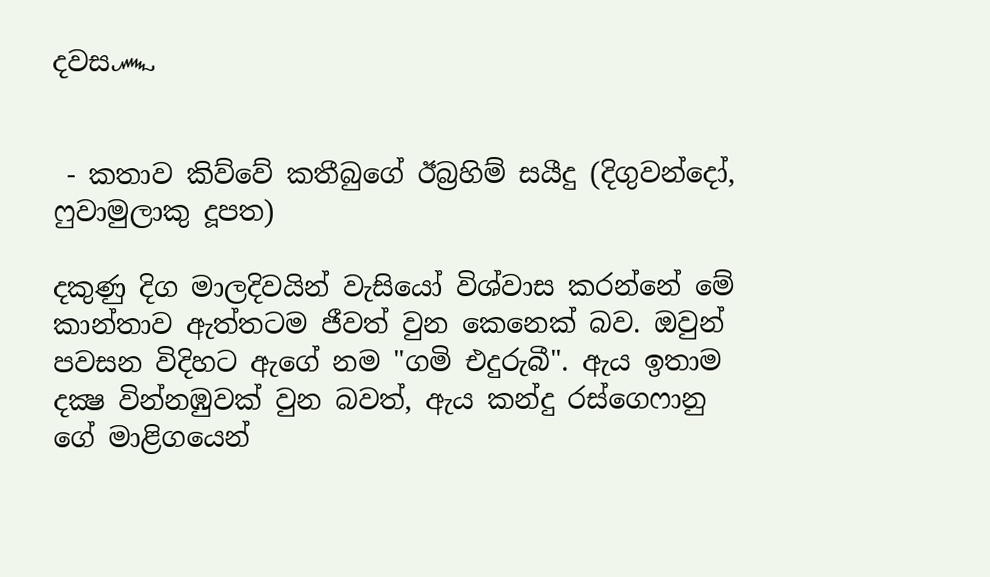දවස෴


 - කතාව කිව්වේ කතීබුගේ ඊබ්‍රහිම් සයීදු (දිගුවන්දෝ, ෆුවාමුලාකු දූපත)

දකුණු දිග මාලදිවයින් වැසියෝ විශ්වාස කරන්නේ මේ කාන්තාව ඇත්තටම ජීවත් වුන කෙනෙක් බව. ඔවුන් පවසන විදිහට ඇගේ නම "ගමි එදුරුබී". ඇය ඉතාම දක්‍ෂ වින්නඹුවක් වුන බවත්, ඇය කන්දු රස්ගෙෆානු ගේ මාළිගයෙන්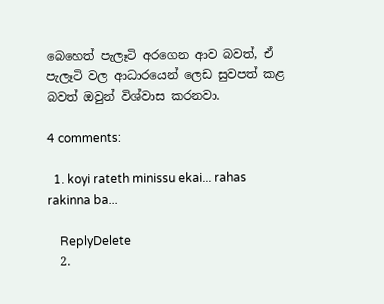බෙහෙත් පැලෑටි අරගෙන ආව බවත්, ඒ පැලෑටි වල ආධාරයෙන් ලෙඩ සුවපත් කළ බවත් ඔවුන් විශ්වාස කරනවා.

4 comments:

  1. koyi rateth minissu ekai... rahas rakinna ba...

    ReplyDelete
  2.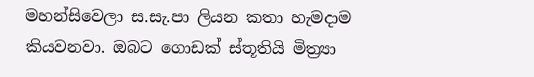මහන්සිවෙලා ස.සැ.පා ලියන කතා හැමදාම කියවනවා. ඔබට ගොඩක් ස්තූතියි මිත්‍ර්‍යා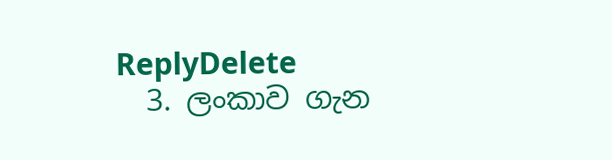ReplyDelete
  3. ලංකාව ගැන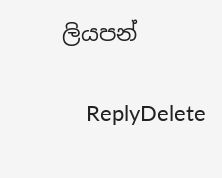ලියපන්

    ReplyDelete